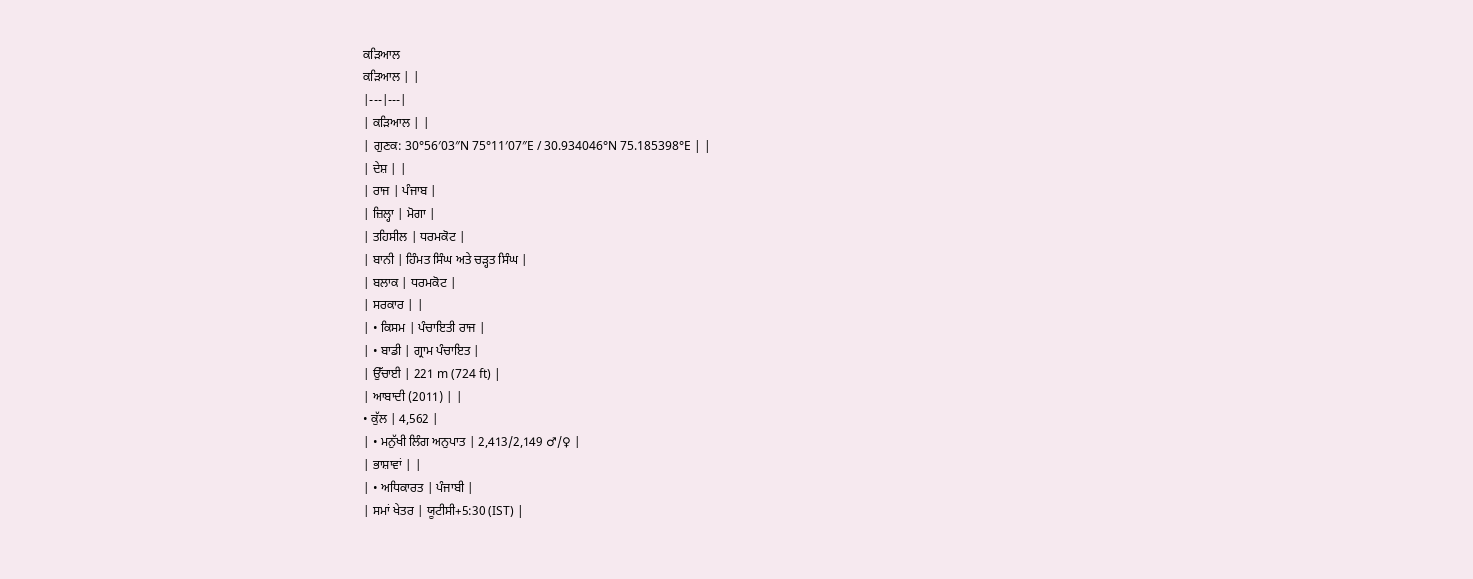ਕੜਿਆਲ
ਕੜਿਆਲ | |
|---|---|
| ਕੜਿਆਲ | |
| ਗੁਣਕ: 30°56′03″N 75°11′07″E / 30.934046°N 75.185398°E | |
| ਦੇਸ਼ | |
| ਰਾਜ | ਪੰਜਾਬ |
| ਜ਼ਿਲ੍ਹਾ | ਮੋਗਾ |
| ਤਹਿਸੀਲ | ਧਰਮਕੋਟ |
| ਬਾਨੀ | ਹਿੰਮਤ ਸਿੰਘ ਅਤੇ ਚੜ੍ਹਤ ਸਿੰਘ |
| ਬਲਾਕ | ਧਰਮਕੋਟ |
| ਸਰਕਾਰ | |
| • ਕਿਸਮ | ਪੰਚਾਇਤੀ ਰਾਜ |
| • ਬਾਡੀ | ਗ੍ਰਾਮ ਪੰਚਾਇਤ |
| ਉੱਚਾਈ | 221 m (724 ft) |
| ਆਬਾਦੀ (2011) | |
• ਕੁੱਲ | 4,562 |
| • ਮਨੁੱਖੀ ਲਿੰਗ ਅਨੁਪਾਤ | 2,413/2,149 ♂/♀ |
| ਭਾਸ਼ਾਵਾਂ | |
| • ਅਧਿਕਾਰਤ | ਪੰਜਾਬੀ |
| ਸਮਾਂ ਖੇਤਰ | ਯੂਟੀਸੀ+5:30 (IST) |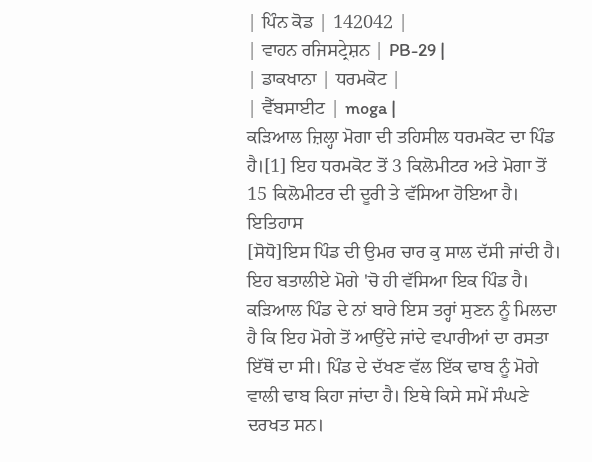| ਪਿੰਨ ਕੋਡ | 142042 |
| ਵਾਹਨ ਰਜਿਸਟ੍ਰੇਸ਼ਨ | PB-29 |
| ਡਾਕਖਾਨਾ | ਧਰਮਕੋਟ |
| ਵੈੱਬਸਾਈਟ | moga |
ਕੜਿਆਲ ਜ਼ਿਲ੍ਹਾ ਮੋਗਾ ਦੀ ਤਹਿਸੀਲ ਧਰਮਕੋਟ ਦਾ ਪਿੰਡ ਹੈ।[1] ਇਹ ਧਰਮਕੋਟ ਤੋਂ 3 ਕਿਲੋਮੀਟਰ ਅਤੇ ਮੋਗਾ ਤੋਂ 15 ਕਿਲੋਮੀਟਰ ਦੀ ਦੂਰੀ ਤੇ ਵੱਸਿਆ ਹੋਇਆ ਹੈ।
ਇਤਿਹਾਸ
[ਸੋਧੋ]ਇਸ ਪਿੰਡ ਦੀ ਉਮਰ ਚਾਰ ਕੁ ਸਾਲ ਦੱਸੀ ਜਾਂਦੀ ਹੈ। ਇਹ ਬਤਾਲੀਏ ਮੋਗੇ 'ਚੋ ਹੀ ਵੱਸਿਆ ਇਕ ਪਿੰਡ ਹੈ। ਕੜਿਆਲ ਪਿੰਡ ਦੇ ਨਾਂ ਬਾਰੇ ਇਸ ਤਰ੍ਹਾਂ ਸੁਣਨ ਨੂੰ ਮਿਲਦਾ ਹੈ ਕਿ ਇਹ ਮੋਗੇ ਤੋਂ ਆਉਂਦੇ ਜਾਂਦੇ ਵਪਾਰੀਆਂ ਦਾ ਰਸਤਾ ਇੱਥੋਂ ਦਾ ਸੀ। ਪਿੰਡ ਦੇ ਦੱਖਣ ਵੱਲ ਇੱਕ ਢਾਬ ਨੂੰ ਮੋਗੇ ਵਾਲੀ ਢਾਬ ਕਿਹਾ ਜਾਂਦਾ ਹੈ। ਇਥੇ ਕਿਸੇ ਸਮੇਂ ਸੰਘਣੇ ਦਰਖਤ ਸਨ।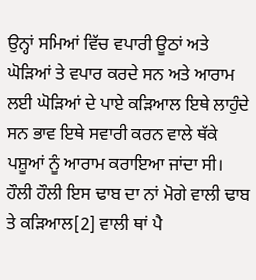ਉਨ੍ਹਾਂ ਸਮਿਆਂ ਵਿੱਚ ਵਪਾਰੀ ਊਠਾਂ ਅਤੇ ਘੋੜਿਆਂ ਤੇ ਵਪਾਰ ਕਰਦੇ ਸਨ ਅਤੇ ਆਰਾਮ ਲਈ ਘੋੜਿਆਂ ਦੇ ਪਾਏ ਕੜਿਆਲ ਇਥੇ ਲਾਹੁੰਦੇ ਸਨ ਭਾਵ ਇਥੇ ਸਵਾਰੀ ਕਰਨ ਵਾਲੇ ਥੱਕੇ ਪਸ਼ੂਆਂ ਨੂੰ ਆਰਾਮ ਕਰਾਇਆ ਜਾਂਦਾ ਸੀ। ਹੌਲੀ ਹੌਲੀ ਇਸ ਢਾਬ ਦਾ ਨਾਂ ਮੋਗੇ ਵਾਲੀ ਢਾਬ ਤੇ ਕੜਿਆਲ[2] ਵਾਲੀ ਥਾਂ ਪੈ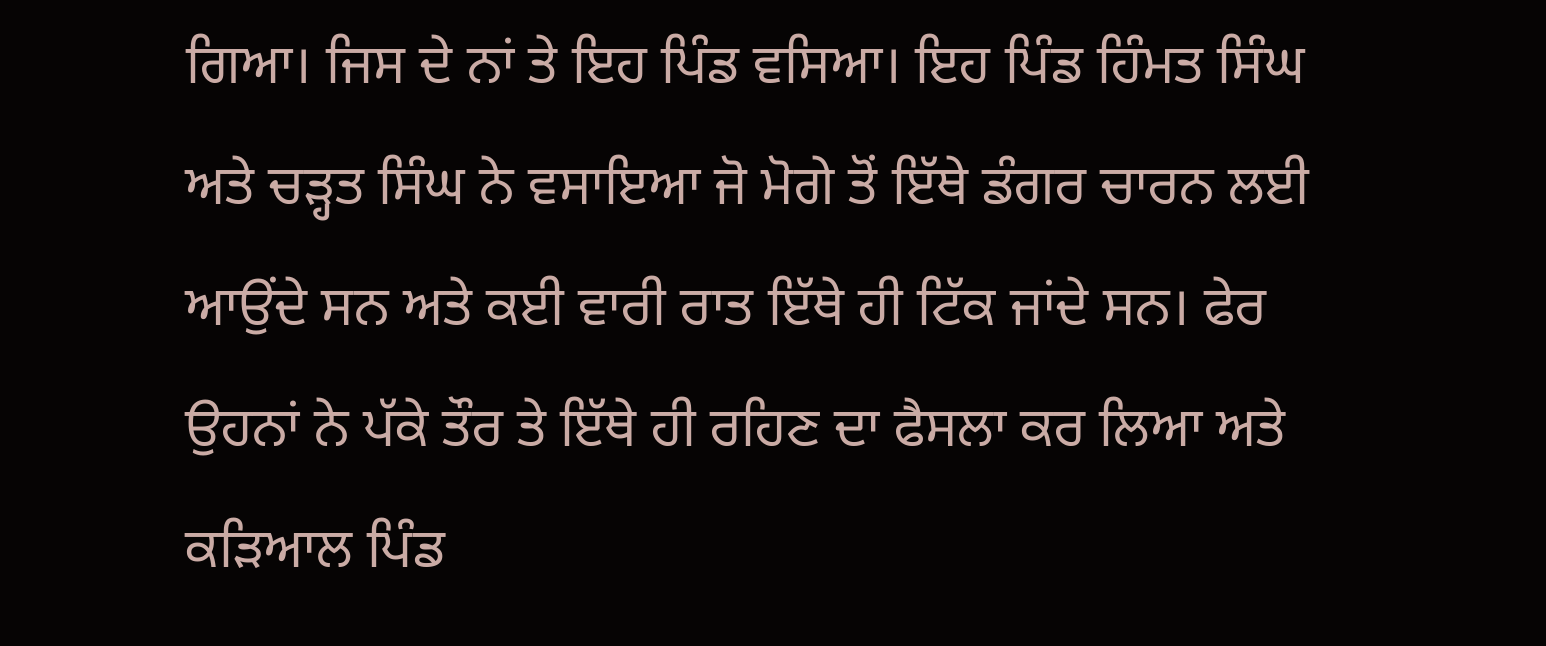ਗਿਆ। ਜਿਸ ਦੇ ਨਾਂ ਤੇ ਇਹ ਪਿੰਡ ਵਸਿਆ। ਇਹ ਪਿੰਡ ਹਿੰਮਤ ਸਿੰਘ ਅਤੇ ਚੜ੍ਹਤ ਸਿੰਘ ਨੇ ਵਸਾਇਆ ਜੋ ਮੋਗੇ ਤੋਂ ਇੱਥੇ ਡੰਗਰ ਚਾਰਨ ਲਈ ਆਉਂਦੇ ਸਨ ਅਤੇ ਕਈ ਵਾਰੀ ਰਾਤ ਇੱਥੇ ਹੀ ਟਿੱਕ ਜਾਂਦੇ ਸਨ। ਫੇਰ ਉਹਨਾਂ ਨੇ ਪੱਕੇ ਤੌਰ ਤੇ ਇੱਥੇ ਹੀ ਰਹਿਣ ਦਾ ਫੈਸਲਾ ਕਰ ਲਿਆ ਅਤੇ ਕੜਿਆਲ ਪਿੰਡ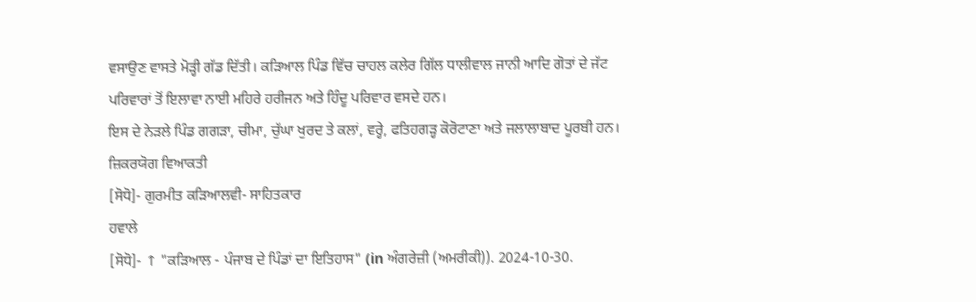ਵਸਾਉਣ ਵਾਸਤੇ ਮੋੜ੍ਹੀ ਗੱਡ ਦਿੱਤੀ। ਕੜਿਆਲ ਪਿੰਡ ਵਿੱਚ ਚਾਹਲ ਕਲੇਰ ਗਿੱਲ ਧਾਲੀਵਾਲ ਜਾਨੀ ਆਦਿ ਗੋਤਾਂ ਦੇ ਜੱਟ ਪਰਿਵਾਰਾਂ ਤੋਂ ਇਲਾਵਾ ਨਾਈ ਮਹਿਰੇ ਹਰੀਜਨ ਅਤੇ ਹਿੰਦੂ ਪਰਿਵਾਰ ਵਸਦੇ ਹਨ।
ਇਸ ਦੇ ਨੇੜਲੇ ਪਿੰਡ ਗਗੜਾ, ਚੀਮਾ, ਚੁੱਘਾ ਖੁਰਦ ਤੇ ਕਲਾਂ, ਵਰ੍ਹੇ, ਫਤਿਹਗੜ੍ਹ ਕੋਰੋਟਾਣਾ ਅਤੇ ਜਲਾਲਾਬਾਦ ਪੂਰਬੀ ਹਨ।
ਜ਼ਿਕਰਯੋਗ ਵਿਆਕਤੀ
[ਸੋਧੋ]- ਗੁਰਮੀਤ ਕੜਿਆਲਵੀ- ਸਾਹਿਤਕਾਰ
ਹਵਾਲੇ
[ਸੋਧੋ]- ↑ "ਕੜਿਆਲ - ਪੰਜਾਬ ਦੇ ਪਿੰਡਾਂ ਦਾ ਇਤਿਹਾਸ" (in ਅੰਗਰੇਜ਼ੀ (ਅਮਰੀਕੀ)). 2024-10-30.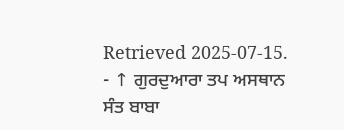Retrieved 2025-07-15.
- ↑ ਗੁਰਦੁਆਰਾ ਤਪ ਅਸਥਾਨ ਸੰਤ ਬਾਬਾ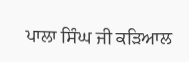ਪਾਲਾ ਸਿੰਘ ਜੀ ਕੜਿਆਲ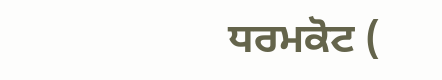ਧਰਮਕੋਟ (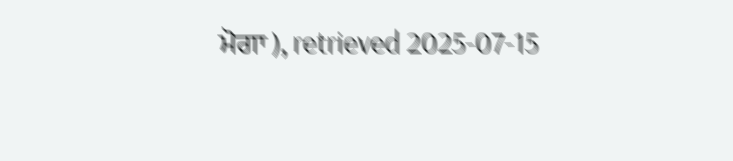ਮੋਗਾ ), retrieved 2025-07-15